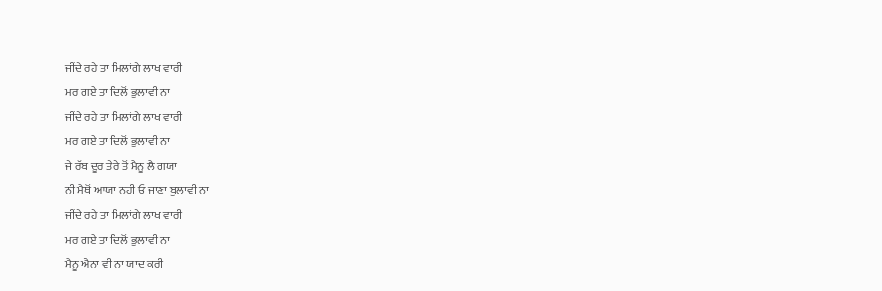ਜੀਂਦੇ ਰਹੇ ਤਾ ਮਿਲਾਂਗੇ ਲਾਖ ਵਾਰੀ
ਮਰ ਗਏ ਤਾ ਦਿਲੋਂ ਭੁਲਾਵੀ ਨਾ
ਜੀਂਦੇ ਰਹੇ ਤਾ ਮਿਲਾਂਗੇ ਲਾਖ ਵਾਰੀ
ਮਰ ਗਏ ਤਾ ਦਿਲੋਂ ਭੁਲਾਵੀ ਨਾ
ਜੇ ਰੱਬ ਦੂਰ ਤੇਰੇ ਤੋਂ ਮੈਨੂ ਲੈ ਗਯਾ
ਨੀ ਮੈਥੋਂ ਆਯਾ ਨਹੀ ਓ ਜਾਣਾ ਬੁਲਾਵੀ ਨਾ
ਜੀਂਦੇ ਰਹੇ ਤਾ ਮਿਲਾਂਗੇ ਲਾਖ ਵਾਰੀ
ਮਰ ਗਏ ਤਾ ਦਿਲੋਂ ਭੁਲਾਵੀ ਨਾ
ਮੈਨੂ ਐਨਾ ਵੀ ਨਾ ਯਾਦ ਕਰੀ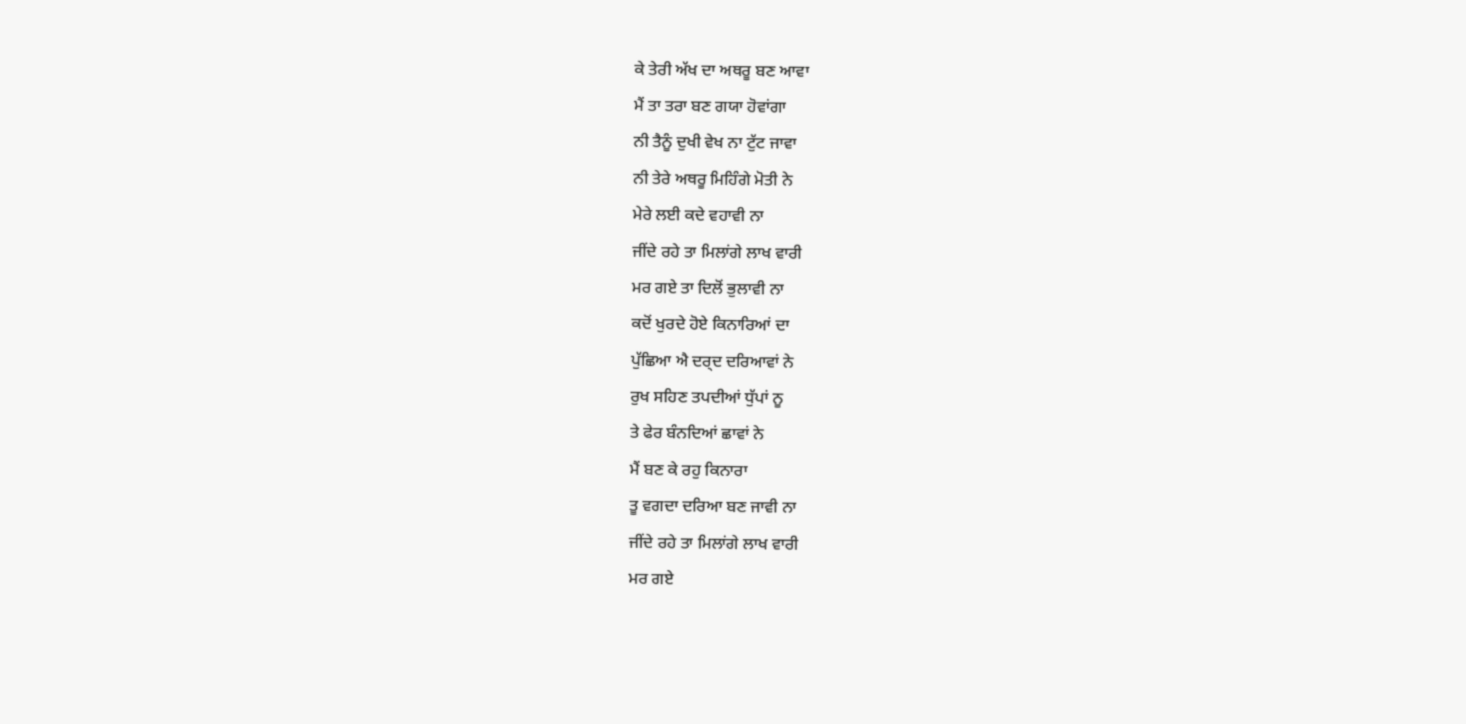ਕੇ ਤੇਰੀ ਅੱਖ ਦਾ ਅਥਰੂ ਬਣ ਆਵਾ
ਮੈਂ ਤਾ ਤਰਾ ਬਣ ਗਯਾ ਹੋਵਾਂਗਾ
ਨੀ ਤੈਨੂੰ ਦੁਖੀ ਵੇਖ ਨਾ ਟੁੱਟ ਜਾਵਾ
ਨੀ ਤੇਰੇ ਅਥਰੂ ਮਿਹਿੰਗੇ ਮੋਤੀ ਨੇ
ਮੇਰੇ ਲਈ ਕਦੇ ਵਹਾਵੀ ਨਾ
ਜੀਂਦੇ ਰਹੇ ਤਾ ਮਿਲਾਂਗੇ ਲਾਖ ਵਾਰੀ
ਮਰ ਗਏ ਤਾ ਦਿਲੋਂ ਭੁਲਾਵੀ ਨਾ
ਕਦੋਂ ਖੁਰਦੇ ਹੋਏ ਕਿਨਾਰਿਆਂ ਦਾ
ਪੁੱਛਿਆ ਐ ਦਰ੍ਦ ਦਰਿਆਵਾਂ ਨੇ
ਰੁਖ ਸਹਿਣ ਤਪਦੀਆਂ ਧੁੱਪਾਂ ਨੂ
ਤੇ ਫੇਰ ਬੰਨਦਿਆਂ ਛਾਵਾਂ ਨੇ
ਮੈਂ ਬਣ ਕੇ ਰਹੁ ਕਿਨਾਰਾ
ਤੂ ਵਗਦਾ ਦਰਿਆ ਬਣ ਜਾਵੀ ਨਾ
ਜੀਂਦੇ ਰਹੇ ਤਾ ਮਿਲਾਂਗੇ ਲਾਖ ਵਾਰੀ
ਮਰ ਗਏ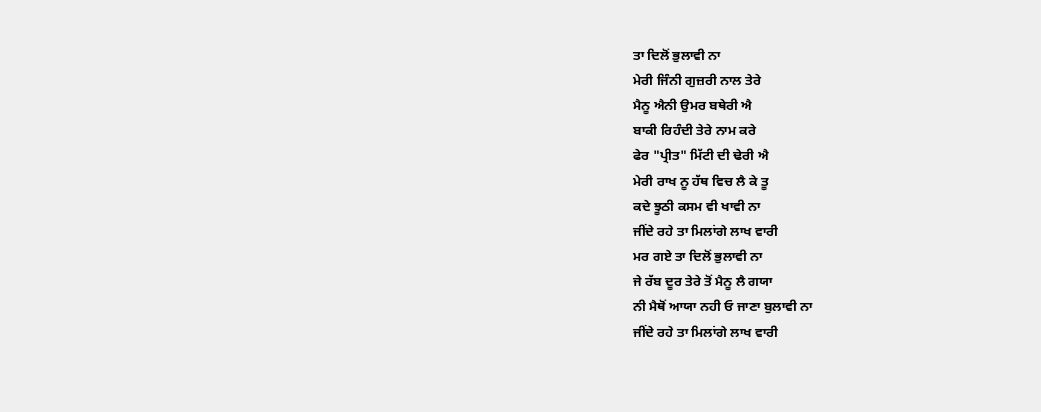ਤਾ ਦਿਲੋਂ ਭੁਲਾਵੀ ਨਾ
ਮੇਰੀ ਜਿੰਨੀ ਗੁਜ਼ਰੀ ਨਾਲ ਤੇਰੇ
ਮੈਨੂ ਐਨੀ ਉਮਰ ਬਥੇਰੀ ਐ
ਬਾਕੀ ਰਿਹੰਦੀ ਤੇਰੇ ਨਾਮ ਕਰੇ
ਫੇਰ "ਪ੍ਰੀਤ" ਮਿੱਟੀ ਦੀ ਢੇਰੀ ਐ
ਮੇਰੀ ਰਾਖ ਨੂ ਹੱਥ ਵਿਚ ਲੈ ਕੇ ਤੂ
ਕਦੇ ਝੂਠੀ ਕਸਮ ਵੀ ਖਾਵੀ ਨਾ
ਜੀਂਦੇ ਰਹੇ ਤਾ ਮਿਲਾਂਗੇ ਲਾਖ ਵਾਰੀ
ਮਰ ਗਏ ਤਾ ਦਿਲੋਂ ਭੁਲਾਵੀ ਨਾ
ਜੇ ਰੱਬ ਦੂਰ ਤੇਰੇ ਤੋਂ ਮੈਨੂ ਲੈ ਗਯਾ
ਨੀ ਮੈਥੋਂ ਆਯਾ ਨਹੀ ਓ ਜਾਣਾ ਬੁਲਾਵੀ ਨਾ
ਜੀਂਦੇ ਰਹੇ ਤਾ ਮਿਲਾਂਗੇ ਲਾਖ ਵਾਰੀ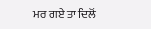ਮਰ ਗਏ ਤਾ ਦਿਲੋਂ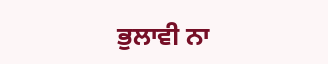ਭੁਲਾਵੀ ਨਾ